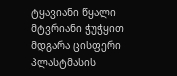ტყავიანი წყალი მტვრიანი ჭუჭყით მდგარა ცისფერი პლასტმასის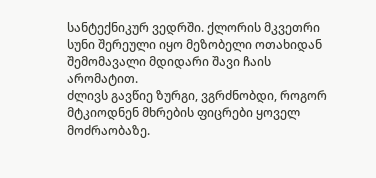სანტექნიკურ ვედრში. ქლორის მკვეთრი სუნი შერეული იყო მეზობელი ოთახიდან შემომავალი მდიდარი შავი ჩაის არომატით.
ძლივს გავწიე ზურგი, ვგრძნობდი, როგორ მტკიოდნენ მხრების ფიცრები ყოველ მოძრაობაზე.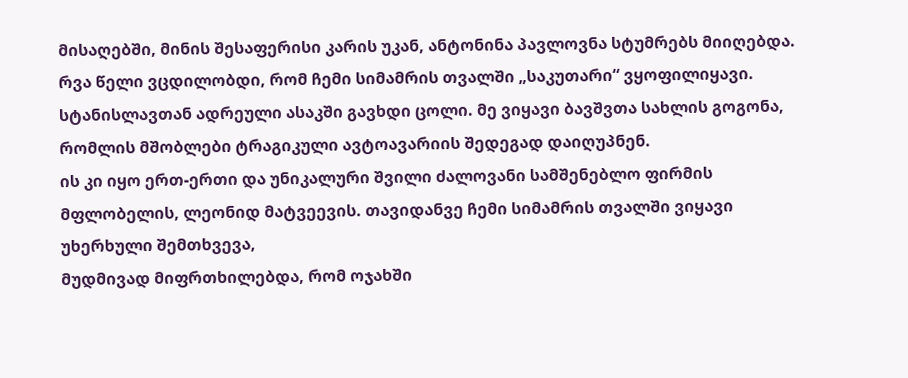მისაღებში, მინის შესაფერისი კარის უკან, ანტონინა პავლოვნა სტუმრებს მიიღებდა.
რვა წელი ვცდილობდი, რომ ჩემი სიმამრის თვალში „საკუთარი“ ვყოფილიყავი. სტანისლავთან ადრეული ასაკში გავხდი ცოლი. მე ვიყავი ბავშვთა სახლის გოგონა, რომლის მშობლები ტრაგიკული ავტოავარიის შედეგად დაიღუპნენ.
ის კი იყო ერთ-ერთი და უნიკალური შვილი ძალოვანი სამშენებლო ფირმის მფლობელის, ლეონიდ მატვეევის. თავიდანვე ჩემი სიმამრის თვალში ვიყავი უხერხული შემთხვევა,
მუდმივად მიფრთხილებდა, რომ ოჯახში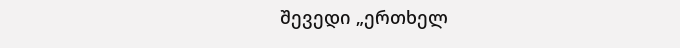შევედი „ერთხელ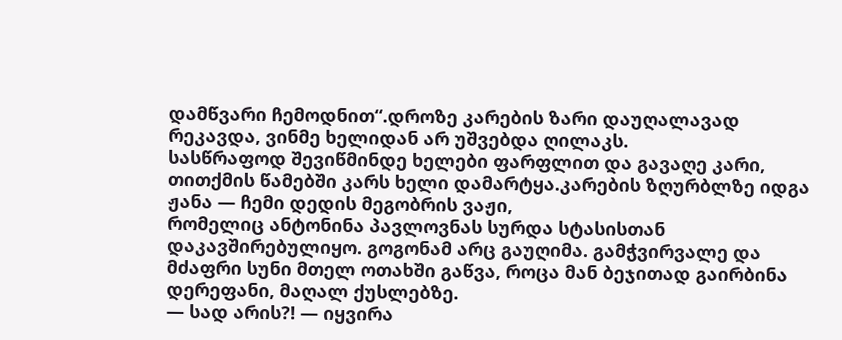დამწვარი ჩემოდნით“.დროზე კარების ზარი დაუღალავად რეკავდა, ვინმე ხელიდან არ უშვებდა ღილაკს.
სასწრაფოდ შევიწმინდე ხელები ფარფლით და გავაღე კარი, თითქმის წამებში კარს ხელი დამარტყა.კარების ზღურბლზე იდგა ჟანა — ჩემი დედის მეგობრის ვაჟი,
რომელიც ანტონინა პავლოვნას სურდა სტასისთან დაკავშირებულიყო. გოგონამ არც გაუღიმა. გამჭვირვალე და მძაფრი სუნი მთელ ოთახში გაწვა, როცა მან ბეჯითად გაირბინა დერეფანი, მაღალ ქუსლებზე.
— სად არის?! — იყვირა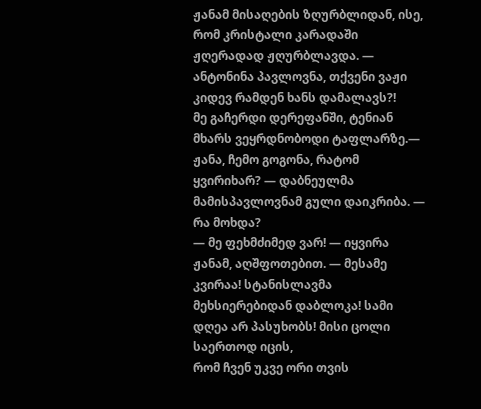ჟანამ მისაღების ზღურბლიდან, ისე, რომ კრისტალი კარადაში ჟღერადად ჟღურბლავდა. — ანტონინა პავლოვნა, თქვენი ვაჟი კიდევ რამდენ ხანს დამალავს?!
მე გაჩერდი დერეფანში, ტენიან მხარს ვეყრდნობოდი ტაფლარზე.— ჟანა, ჩემო გოგონა, რატომ ყვირიხარ? — დაბნეულმა მამისპავლოვნამ გული დაიკრიბა. — რა მოხდა?
— მე ფეხმძიმედ ვარ! — იყვირა ჟანამ, აღშფოთებით. — მესამე კვირაა! სტანისლავმა მეხსიერებიდან დაბლოკა! სამი დღეა არ პასუხობს! მისი ცოლი საერთოდ იცის,
რომ ჩვენ უკვე ორი თვის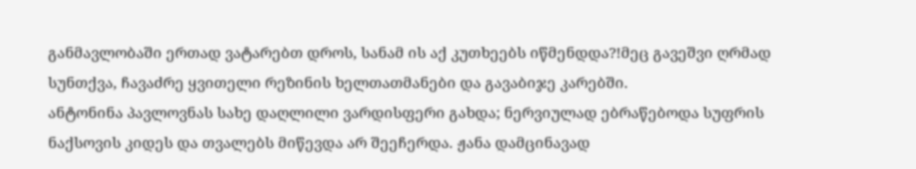განმავლობაში ერთად ვატარებთ დროს, სანამ ის აქ კუთხეებს იწმენდდა?!მეც გავეშვი ღრმად სუნთქვა, ჩავაძრე ყვითელი რეზინის ხელთათმანები და გავაბიჯე კარებში.
ანტონინა პავლოვნას სახე დაღლილი ვარდისფერი გახდა; ნერვიულად ებრაწებოდა სუფრის ნაქსოვის კიდეს და თვალებს მიწევდა არ შეეჩერდა. ჟანა დამცინავად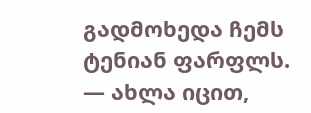გადმოხედა ჩემს ტენიან ფარფლს.
— ახლა იცით,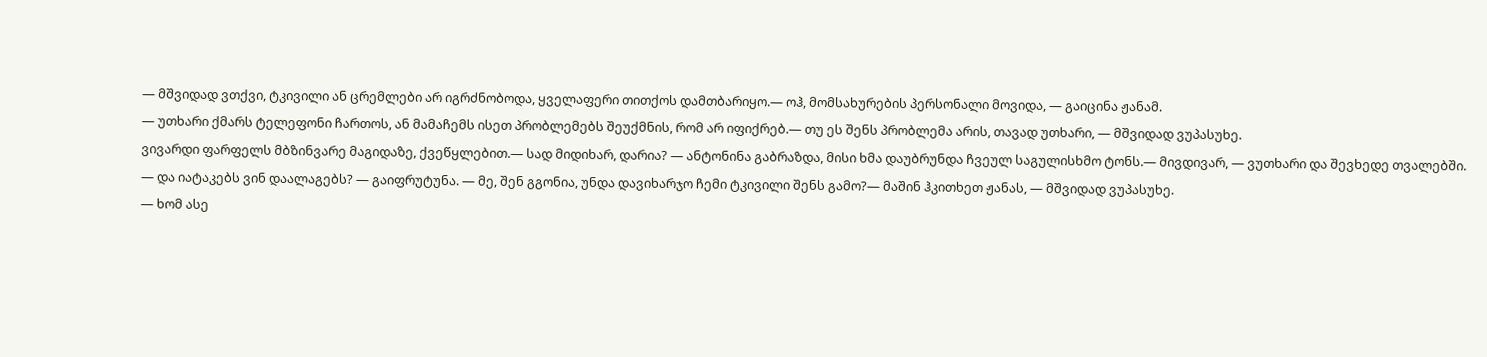— მშვიდად ვთქვი, ტკივილი ან ცრემლები არ იგრძნობოდა, ყველაფერი თითქოს დამთბარიყო.— ოჰ, მომსახურების პერსონალი მოვიდა, — გაიცინა ჟანამ.
— უთხარი ქმარს ტელეფონი ჩართოს, ან მამაჩემს ისეთ პრობლემებს შეუქმნის, რომ არ იფიქრებ.— თუ ეს შენს პრობლემა არის, თავად უთხარი, — მშვიდად ვუპასუხე.
ვივარდი ფარფელს მბზინვარე მაგიდაზე, ქვეწყლებით.— სად მიდიხარ, დარია? — ანტონინა გაბრაზდა, მისი ხმა დაუბრუნდა ჩვეულ საგულისხმო ტონს.— მივდივარ, — ვუთხარი და შევხედე თვალებში.
— და იატაკებს ვინ დაალაგებს? — გაიფრუტუნა. — მე, შენ გგონია, უნდა დავიხარჯო ჩემი ტკივილი შენს გამო?— მაშინ ჰკითხეთ ჟანას, — მშვიდად ვუპასუხე.
— ხომ ასე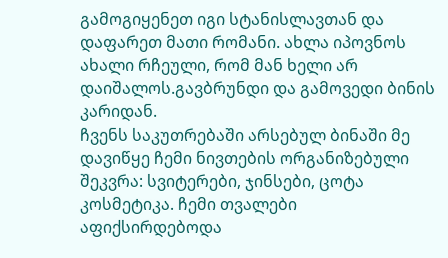გამოგიყენეთ იგი სტანისლავთან და დაფარეთ მათი რომანი. ახლა იპოვნოს ახალი რჩეული, რომ მან ხელი არ დაიშალოს.გავბრუნდი და გამოვედი ბინის კარიდან.
ჩვენს საკუთრებაში არსებულ ბინაში მე დავიწყე ჩემი ნივთების ორგანიზებული შეკვრა: სვიტერები, ჯინსები, ცოტა კოსმეტიკა. ჩემი თვალები აფიქსირდებოდა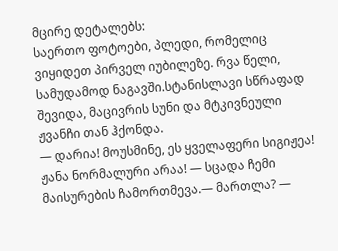მცირე დეტალებს:
საერთო ფოტოები, პლედი, რომელიც ვიყიდეთ პირველ იუბილეზე. რვა წელი, სამუდამოდ ნაგავში.სტანისლავი სწრაფად შევიდა, მაცივრის სუნი და მტკივნეული ჟვანჩი თან ჰქონდა.
— დარია! მოუსმინე, ეს ყველაფერი სიგიჟეა! ჟანა ნორმალური არაა! — სცადა ჩემი მაისურების ჩამორთმევა.— მართლა? —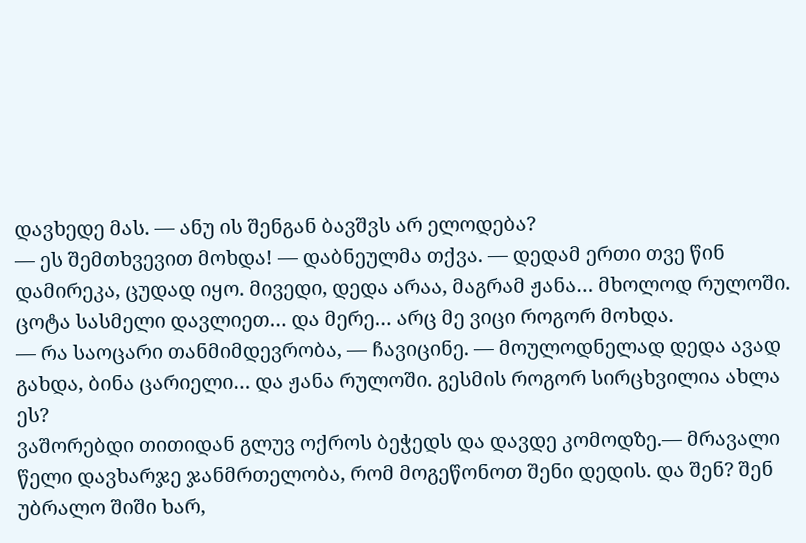დავხედე მას. — ანუ ის შენგან ბავშვს არ ელოდება?
— ეს შემთხვევით მოხდა! — დაბნეულმა თქვა. — დედამ ერთი თვე წინ დამირეკა, ცუდად იყო. მივედი, დედა არაა, მაგრამ ჟანა… მხოლოდ რულოში. ცოტა სასმელი დავლიეთ… და მერე… არც მე ვიცი როგორ მოხდა.
— რა საოცარი თანმიმდევრობა, — ჩავიცინე. — მოულოდნელად დედა ავად გახდა, ბინა ცარიელი… და ჟანა რულოში. გესმის როგორ სირცხვილია ახლა ეს?
ვაშორებდი თითიდან გლუვ ოქროს ბეჭედს და დავდე კომოდზე.— მრავალი წელი დავხარჯე ჯანმრთელობა, რომ მოგეწონოთ შენი დედის. და შენ? შენ უბრალო შიში ხარ,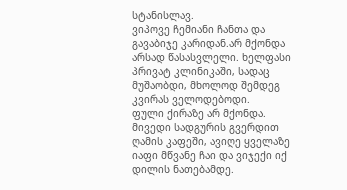სტანისლავ.
ვიპოვე ჩემიანი ჩანთა და გავაბიჯე კარიდან.არ მქონდა არსად წასასვლელი. ხელფასი პრივატ კლინიკაში, სადაც მუშაობდი, მხოლოდ შემდეგ კვირას ველოდებოდი.
ფული ქირაზე არ მქონდა. მივედი სადგურის გვერდით ღამის კაფეში, ავიღე ყველაზე იაფი მწვანე ჩაი და ვიჯექი იქ დილის ნათებამდე.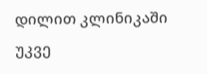დილით კლინიკაში უკვე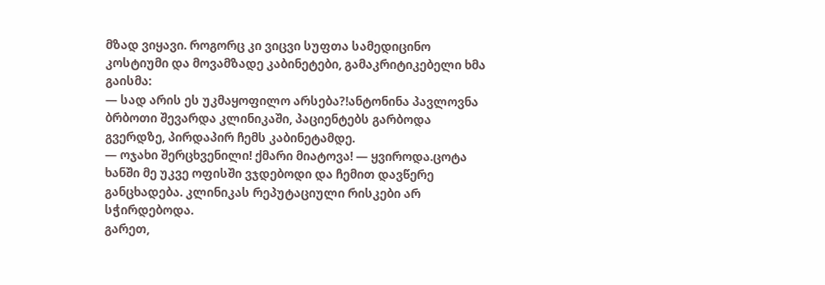მზად ვიყავი. როგორც კი ვიცვი სუფთა სამედიცინო კოსტიუმი და მოვამზადე კაბინეტები, გამაკრიტიკებელი ხმა გაისმა:
— სად არის ეს უკმაყოფილო არსება?!ანტონინა პავლოვნა ბრბოთი შევარდა კლინიკაში, პაციენტებს გარბოდა გვერდზე, პირდაპირ ჩემს კაბინეტამდე.
— ოჯახი შერცხვენილი! ქმარი მიატოვა! — ყვიროდა.ცოტა ხანში მე უკვე ოფისში ვჯდებოდი და ჩემით დავწერე განცხადება. კლინიკას რეპუტაციული რისკები არ სჭირდებოდა.
გარეთ,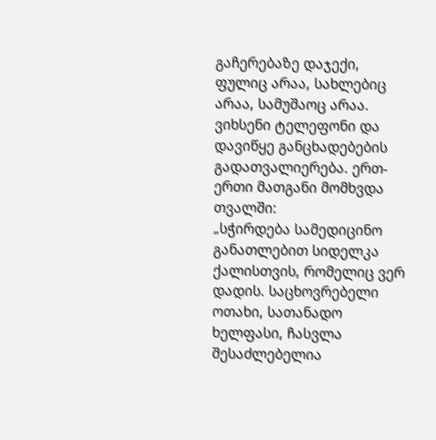გაჩერებაზე დაჯექი, ფულიც არაა, სახლებიც არაა, სამუშაოც არაა. ვიხსენი ტელეფონი და დავიწყე განცხადებების გადათვალიერება. ერთ-ერთი მათგანი მომხვდა თვალში:
„სჭირდება სამედიცინო განათლებით სიდელკა ქალისთვის, რომელიც ვერ დადის. საცხოვრებელი ოთახი, სათანადო ხელფასი, ჩასვლა შესაძლებელია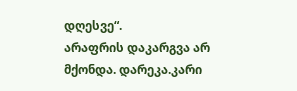დღესვე“.
არაფრის დაკარგვა არ მქონდა. დარეკა.კარი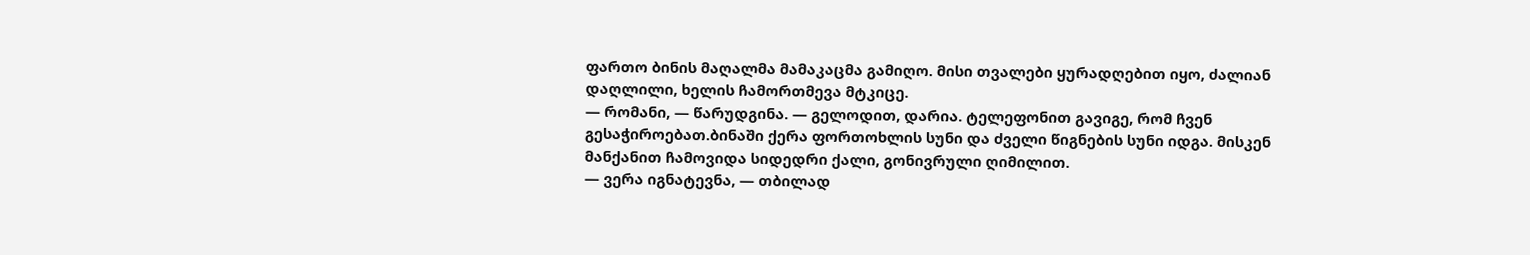ფართო ბინის მაღალმა მამაკაცმა გამიღო. მისი თვალები ყურადღებით იყო, ძალიან დაღლილი, ხელის ჩამორთმევა მტკიცე.
— რომანი, — წარუდგინა. — გელოდით, დარია. ტელეფონით გავიგე, რომ ჩვენ გესაჭიროებათ.ბინაში ქერა ფორთოხლის სუნი და ძველი წიგნების სუნი იდგა. მისკენ მანქანით ჩამოვიდა სიდედრი ქალი, გონივრული ღიმილით.
— ვერა იგნატევნა, — თბილად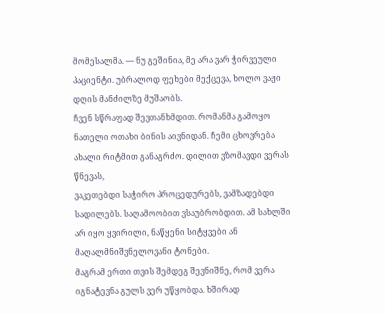მომესალმა. — ნუ გეშინია, მე არა ვარ ჭირვეული პაციენტი. უბრალოდ ფეხები მექცევა, ხოლო ვაჟი დღის მანძილზე მუშაობს.
ჩვენ სწრაფად შევთანხმდით. რომანმა გამოყო ნათელი ოთახი ბინის აივნიდან. ჩემი ცხოვრება ახალი რიტმით განაგრძო. დილით ვზომავდი ვერას წნევას,
ვაკეთებდი საჭირო პროცედურებს, ვამზადებდი სადილებს. საღამოობით ვსაუბრობდით. ამ სახლში არ იყო ყვირილი, ნაწყენი სიტყვები ან მაღალმნიშვნელოვანი ტონები.
მაგრამ ერთი თვის შემდეგ შევნიშნე, რომ ვერა იგნატევნა გულს ვერ უწყობდა. ხშირად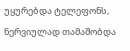უყურებდა ტელეფონს, ნერვიულად თამაშობდა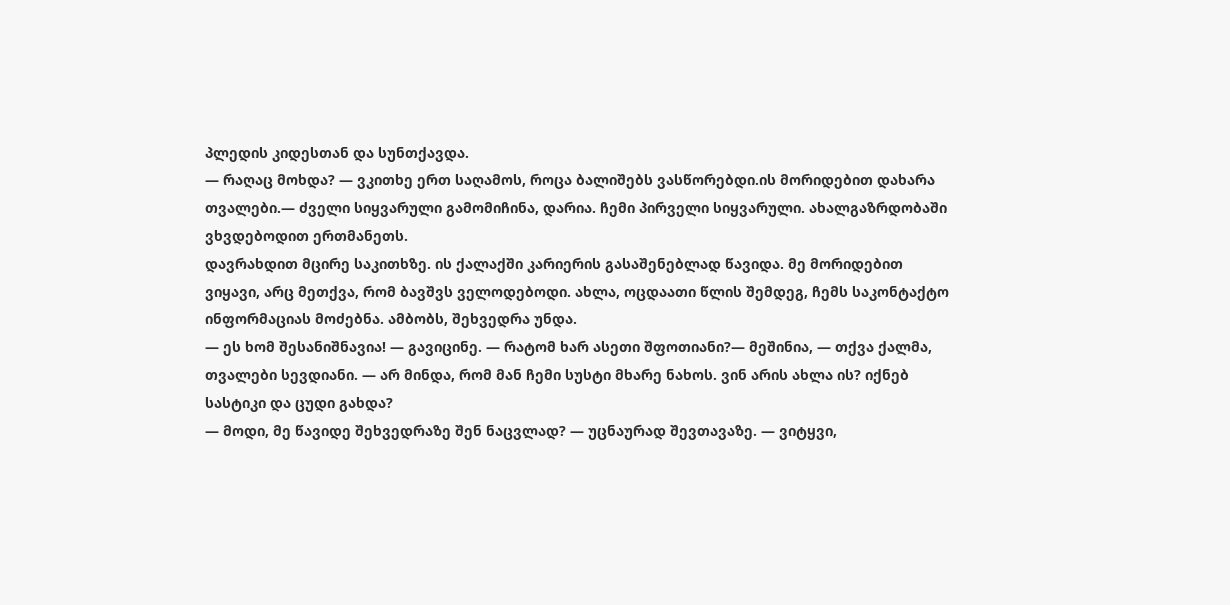პლედის კიდესთან და სუნთქავდა.
— რაღაც მოხდა? — ვკითხე ერთ საღამოს, როცა ბალიშებს ვასწორებდი.ის მორიდებით დახარა თვალები.— ძველი სიყვარული გამომიჩინა, დარია. ჩემი პირველი სიყვარული. ახალგაზრდობაში ვხვდებოდით ერთმანეთს.
დავრახდით მცირე საკითხზე. ის ქალაქში კარიერის გასაშენებლად წავიდა. მე მორიდებით ვიყავი, არც მეთქვა, რომ ბავშვს ველოდებოდი. ახლა, ოცდაათი წლის შემდეგ, ჩემს საკონტაქტო ინფორმაციას მოძებნა. ამბობს, შეხვედრა უნდა.
— ეს ხომ შესანიშნავია! — გავიცინე. — რატომ ხარ ასეთი შფოთიანი?— მეშინია, — თქვა ქალმა, თვალები სევდიანი. — არ მინდა, რომ მან ჩემი სუსტი მხარე ნახოს. ვინ არის ახლა ის? იქნებ სასტიკი და ცუდი გახდა?
— მოდი, მე წავიდე შეხვედრაზე შენ ნაცვლად? — უცნაურად შევთავაზე. — ვიტყვი,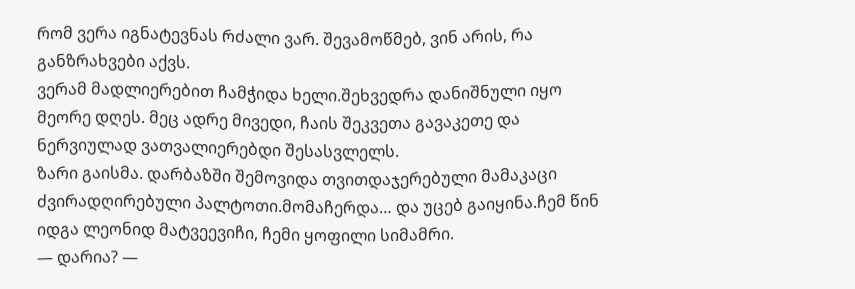რომ ვერა იგნატევნას რძალი ვარ. შევამოწმებ, ვინ არის, რა განზრახვები აქვს.
ვერამ მადლიერებით ჩამჭიდა ხელი.შეხვედრა დანიშნული იყო მეორე დღეს. მეც ადრე მივედი, ჩაის შეკვეთა გავაკეთე და ნერვიულად ვათვალიერებდი შესასვლელს.
ზარი გაისმა. დარბაზში შემოვიდა თვითდაჯერებული მამაკაცი ძვირადღირებული პალტოთი.მომაჩერდა… და უცებ გაიყინა.ჩემ წინ იდგა ლეონიდ მატვეევიჩი, ჩემი ყოფილი სიმამრი.
— დარია? —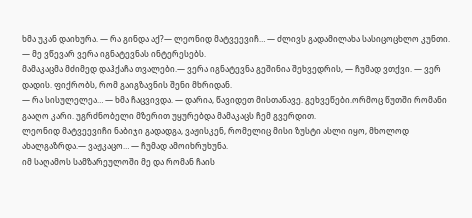ხმა უკან დაიხურა. — რა გინდა აქ?— ლეონიდ მატვეევიჩ… — ძლივს გადამილახა სასიცოცხლო კუნთი. — მე ვწევარ ვერა იგნატევნას ინტერესებს.
მამაკაცმა მძიმედ დაჰქაჩა თვალები.— ვერა იგნატევნა გეშინია შეხვედრის, — ჩუმად ვთქვი. — ვერ დადის. ფიქრობს, რომ გაიგზავნის შენი მხრიდან.
— რა სისულელეა… — ხმა ჩაცვივდა. — დარია, წავიდეთ მისთანავე. გეხვეწები.ორმოც წუთში რომანი გააღო კარი. უგრძნობელი მზერით უყურებდა მამაკაცს ჩემ გვერდით.
ლეონიდ მატვეევიჩი ნაბიჯი გადადგა, ვაჟისკენ, რომელიც მისი ზუსტი ასლი იყო, მხოლოდ ახალგაზრდა.— ვაჟკაცო… — ჩუმად ამოიხრუხუნა.
იმ საღამოს სამზარეულოში მე და რომან ჩაის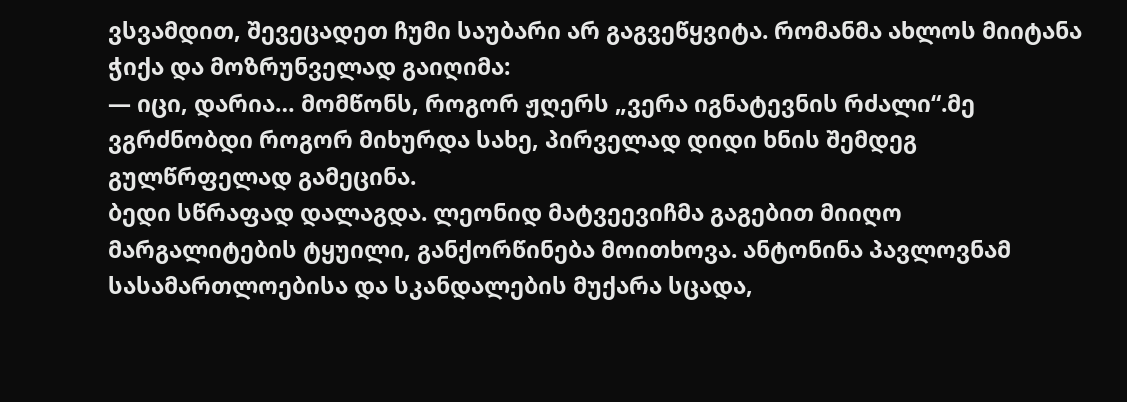ვსვამდით, შევეცადეთ ჩუმი საუბარი არ გაგვეწყვიტა. რომანმა ახლოს მიიტანა ჭიქა და მოზრუნველად გაიღიმა:
— იცი, დარია… მომწონს, როგორ ჟღერს „ვერა იგნატევნის რძალი“.მე ვგრძნობდი როგორ მიხურდა სახე, პირველად დიდი ხნის შემდეგ გულწრფელად გამეცინა.
ბედი სწრაფად დალაგდა. ლეონიდ მატვეევიჩმა გაგებით მიიღო მარგალიტების ტყუილი, განქორწინება მოითხოვა. ანტონინა პავლოვნამ სასამართლოებისა და სკანდალების მუქარა სცადა,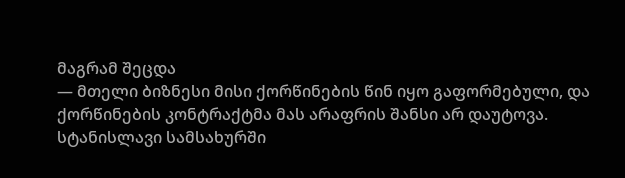მაგრამ შეცდა
— მთელი ბიზნესი მისი ქორწინების წინ იყო გაფორმებული, და ქორწინების კონტრაქტმა მას არაფრის შანსი არ დაუტოვა. სტანისლავი სამსახურში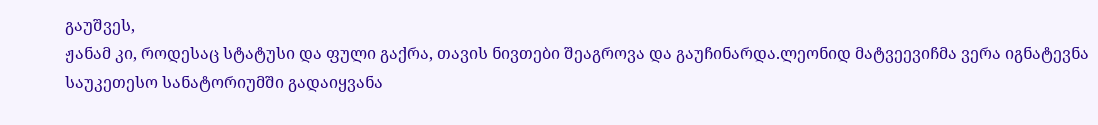გაუშვეს,
ჟანამ კი, როდესაც სტატუსი და ფული გაქრა, თავის ნივთები შეაგროვა და გაუჩინარდა.ლეონიდ მატვეევიჩმა ვერა იგნატევნა საუკეთესო სანატორიუმში გადაიყვანა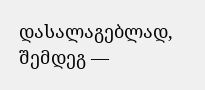დასალაგებლად, შემდეგ —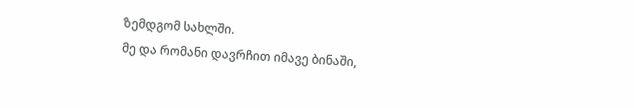ზემდგომ სახლში.
მე და რომანი დავრჩით იმავე ბინაში,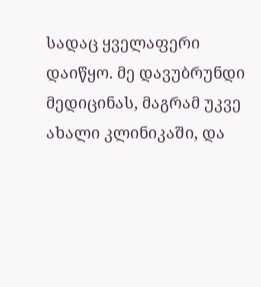სადაც ყველაფერი დაიწყო. მე დავუბრუნდი მედიცინას, მაგრამ უკვე ახალი კლინიკაში, და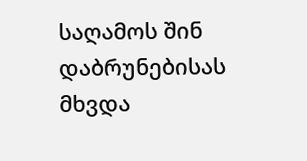საღამოს შინ დაბრუნებისას მხვდა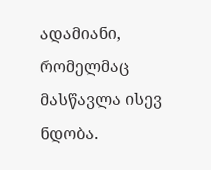ადამიანი, რომელმაც მასწავლა ისევ ნდობა.